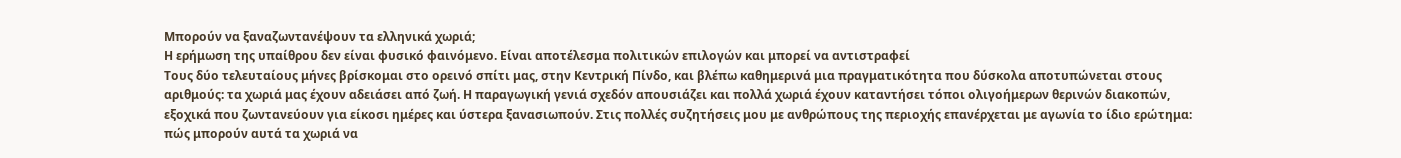Μπορούν να ξαναζωντανέψουν τα ελληνικά χωριά;
Η ερήμωση της υπαίθρου δεν είναι φυσικό φαινόμενο. Είναι αποτέλεσμα πολιτικών επιλογών και μπορεί να αντιστραφεί
Τους δύο τελευταίους μήνες βρίσκομαι στο ορεινό σπίτι μας, στην Κεντρική Πίνδο, και βλέπω καθημερινά μια πραγματικότητα που δύσκολα αποτυπώνεται στους αριθμούς: τα χωριά μας έχουν αδειάσει από ζωή. Η παραγωγική γενιά σχεδόν απουσιάζει και πολλά χωριά έχουν καταντήσει τόποι ολιγοήμερων θερινών διακοπών, εξοχικά που ζωντανεύουν για είκοσι ημέρες και ύστερα ξανασιωπούν. Στις πολλές συζητήσεις μου με ανθρώπους της περιοχής επανέρχεται με αγωνία το ίδιο ερώτημα: πώς μπορούν αυτά τα χωριά να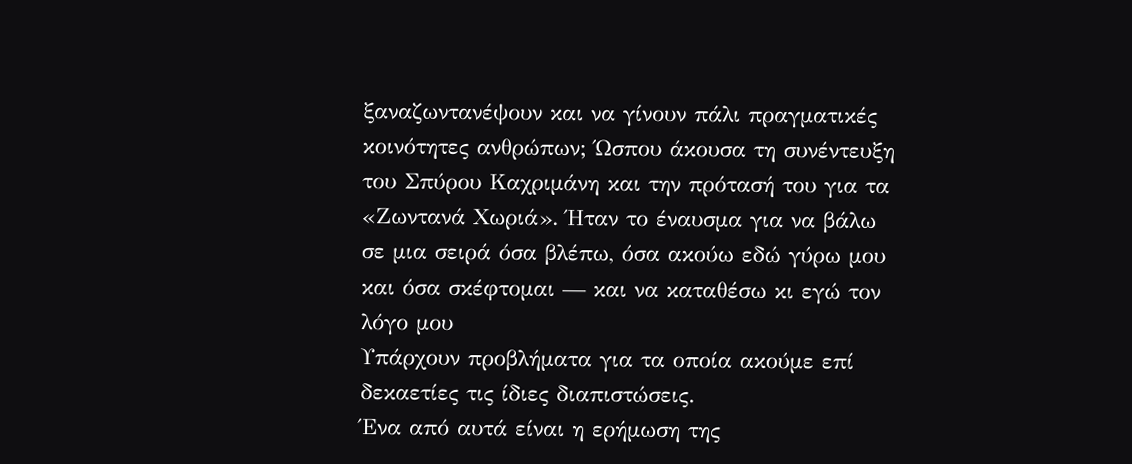ξαναζωντανέψουν και να γίνουν πάλι πραγματικές κοινότητες ανθρώπων; Ώσπου άκουσα τη συνέντευξη του Σπύρου Καχριμάνη και την πρότασή του για τα «Ζωντανά Χωριά». Ήταν το έναυσμα για να βάλω σε μια σειρά όσα βλέπω, όσα ακούω εδώ γύρω μου και όσα σκέφτομαι — και να καταθέσω κι εγώ τον λόγο μου
Υπάρχουν προβλήματα για τα οποία ακούμε επί δεκαετίες τις ίδιες διαπιστώσεις.
Ένα από αυτά είναι η ερήμωση της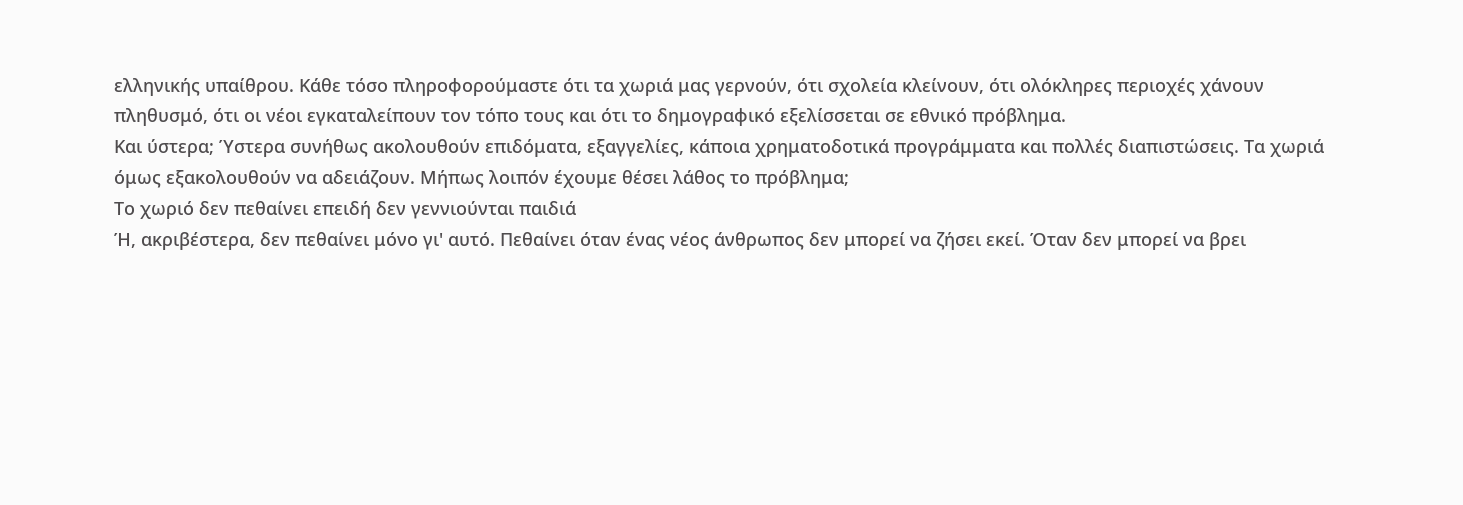ελληνικής υπαίθρου. Κάθε τόσο πληροφορούμαστε ότι τα χωριά μας γερνούν, ότι σχολεία κλείνουν, ότι ολόκληρες περιοχές χάνουν πληθυσμό, ότι οι νέοι εγκαταλείπουν τον τόπο τους και ότι το δημογραφικό εξελίσσεται σε εθνικό πρόβλημα.
Και ύστερα; Ύστερα συνήθως ακολουθούν επιδόματα, εξαγγελίες, κάποια χρηματοδοτικά προγράμματα και πολλές διαπιστώσεις. Τα χωριά όμως εξακολουθούν να αδειάζουν. Μήπως λοιπόν έχουμε θέσει λάθος το πρόβλημα;
Το χωριό δεν πεθαίνει επειδή δεν γεννιούνται παιδιά
Ή, ακριβέστερα, δεν πεθαίνει μόνο γι' αυτό. Πεθαίνει όταν ένας νέος άνθρωπος δεν μπορεί να ζήσει εκεί. Όταν δεν μπορεί να βρει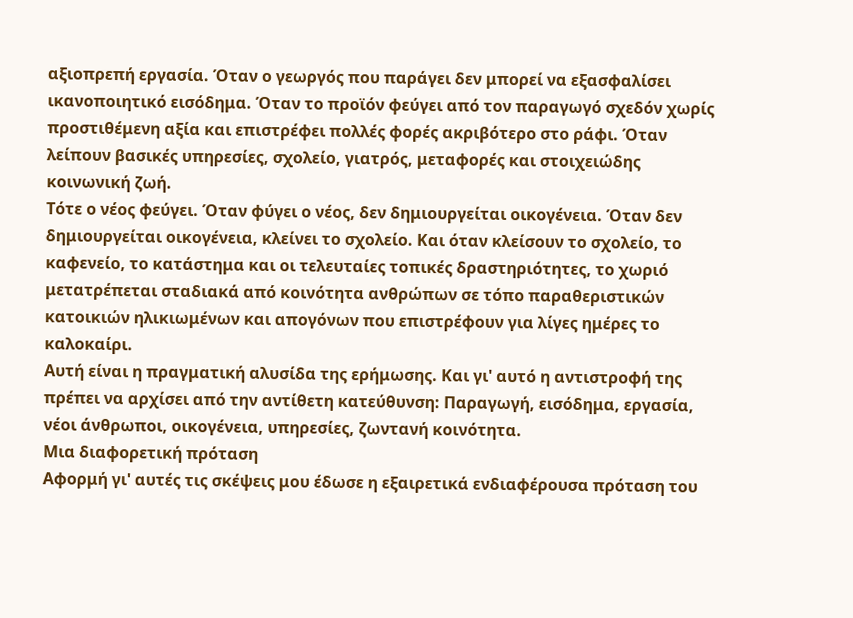αξιοπρεπή εργασία. Όταν ο γεωργός που παράγει δεν μπορεί να εξασφαλίσει ικανοποιητικό εισόδημα. Όταν το προϊόν φεύγει από τον παραγωγό σχεδόν χωρίς προστιθέμενη αξία και επιστρέφει πολλές φορές ακριβότερο στο ράφι. Όταν λείπουν βασικές υπηρεσίες, σχολείο, γιατρός, μεταφορές και στοιχειώδης κοινωνική ζωή.
Τότε ο νέος φεύγει. Όταν φύγει ο νέος, δεν δημιουργείται οικογένεια. Όταν δεν δημιουργείται οικογένεια, κλείνει το σχολείο. Και όταν κλείσουν το σχολείο, το καφενείο, το κατάστημα και οι τελευταίες τοπικές δραστηριότητες, το χωριό μετατρέπεται σταδιακά από κοινότητα ανθρώπων σε τόπο παραθεριστικών κατοικιών ηλικιωμένων και απογόνων που επιστρέφουν για λίγες ημέρες το καλοκαίρι.
Αυτή είναι η πραγματική αλυσίδα της ερήμωσης. Και γι' αυτό η αντιστροφή της πρέπει να αρχίσει από την αντίθετη κατεύθυνση: Παραγωγή, εισόδημα, εργασία, νέοι άνθρωποι, οικογένεια, υπηρεσίες, ζωντανή κοινότητα.
Μια διαφορετική πρόταση
Αφορμή γι' αυτές τις σκέψεις μου έδωσε η εξαιρετικά ενδιαφέρουσα πρόταση του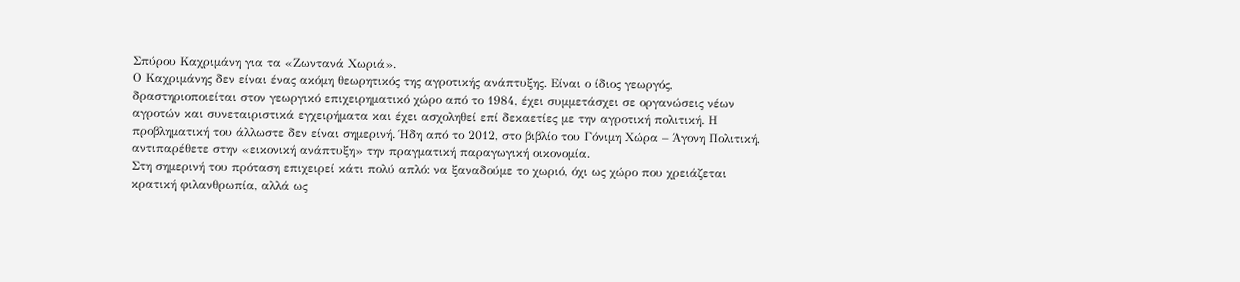Σπύρου Καχριμάνη για τα «Ζωντανά Χωριά».
Ο Καχριμάνης δεν είναι ένας ακόμη θεωρητικός της αγροτικής ανάπτυξης. Είναι ο ίδιος γεωργός, δραστηριοποιείται στον γεωργικό επιχειρηματικό χώρο από το 1984, έχει συμμετάσχει σε οργανώσεις νέων αγροτών και συνεταιριστικά εγχειρήματα και έχει ασχοληθεί επί δεκαετίες με την αγροτική πολιτική. Η προβληματική του άλλωστε δεν είναι σημερινή. Ήδη από το 2012, στο βιβλίο του Γόνιμη Χώρα – Άγονη Πολιτική, αντιπαρέθετε στην «εικονική ανάπτυξη» την πραγματική παραγωγική οικονομία.
Στη σημερινή του πρόταση επιχειρεί κάτι πολύ απλό: να ξαναδούμε το χωριό, όχι ως χώρο που χρειάζεται κρατική φιλανθρωπία, αλλά ως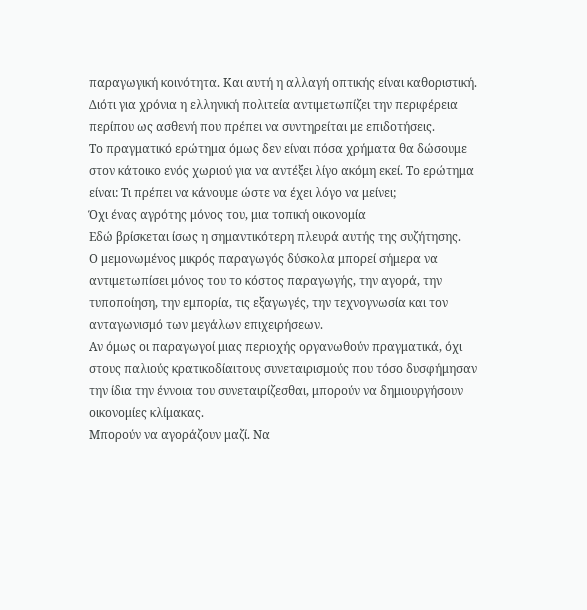παραγωγική κοινότητα. Και αυτή η αλλαγή οπτικής είναι καθοριστική. Διότι για χρόνια η ελληνική πολιτεία αντιμετωπίζει την περιφέρεια περίπου ως ασθενή που πρέπει να συντηρείται με επιδοτήσεις.
Το πραγματικό ερώτημα όμως δεν είναι πόσα χρήματα θα δώσουμε στον κάτοικο ενός χωριού για να αντέξει λίγο ακόμη εκεί. Το ερώτημα είναι: Τι πρέπει να κάνουμε ώστε να έχει λόγο να μείνει;
Όχι ένας αγρότης μόνος του, μια τοπική οικονομία
Εδώ βρίσκεται ίσως η σημαντικότερη πλευρά αυτής της συζήτησης.
Ο μεμονωμένος μικρός παραγωγός δύσκολα μπορεί σήμερα να αντιμετωπίσει μόνος του το κόστος παραγωγής, την αγορά, την τυποποίηση, την εμπορία, τις εξαγωγές, την τεχνογνωσία και τον ανταγωνισμό των μεγάλων επιχειρήσεων.
Αν όμως οι παραγωγοί μιας περιοχής οργανωθούν πραγματικά, όχι στους παλιούς κρατικοδίαιτους συνεταιρισμούς που τόσο δυσφήμησαν την ίδια την έννοια του συνεταιρίζεσθαι, μπορούν να δημιουργήσουν οικονομίες κλίμακας.
Μπορούν να αγοράζουν μαζί. Να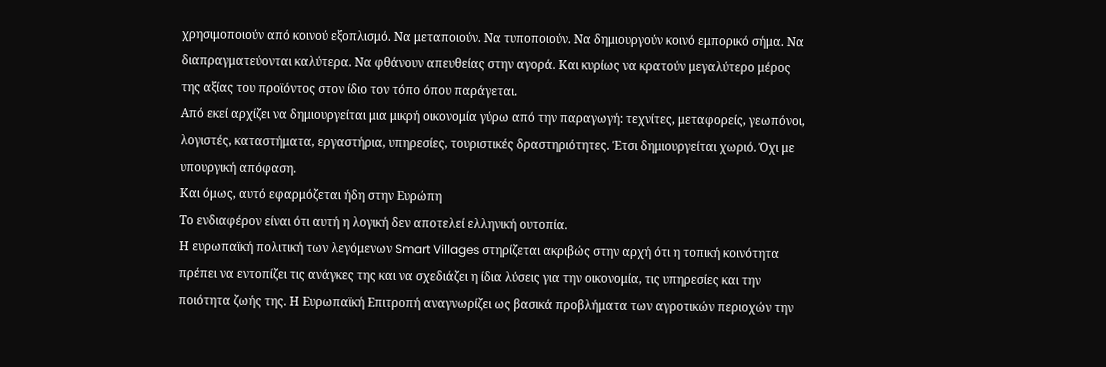χρησιμοποιούν από κοινού εξοπλισμό. Να μεταποιούν. Να τυποποιούν. Να δημιουργούν κοινό εμπορικό σήμα. Να διαπραγματεύονται καλύτερα. Να φθάνουν απευθείας στην αγορά. Και κυρίως να κρατούν μεγαλύτερο μέρος της αξίας του προϊόντος στον ίδιο τον τόπο όπου παράγεται.
Από εκεί αρχίζει να δημιουργείται μια μικρή οικονομία γύρω από την παραγωγή: τεχνίτες, μεταφορείς, γεωπόνοι, λογιστές, καταστήματα, εργαστήρια, υπηρεσίες, τουριστικές δραστηριότητες. Έτσι δημιουργείται χωριό. Όχι με υπουργική απόφαση.
Και όμως, αυτό εφαρμόζεται ήδη στην Ευρώπη
Το ενδιαφέρον είναι ότι αυτή η λογική δεν αποτελεί ελληνική ουτοπία.
Η ευρωπαϊκή πολιτική των λεγόμενων Smart Villages στηρίζεται ακριβώς στην αρχή ότι η τοπική κοινότητα πρέπει να εντοπίζει τις ανάγκες της και να σχεδιάζει η ίδια λύσεις για την οικονομία, τις υπηρεσίες και την ποιότητα ζωής της. Η Ευρωπαϊκή Επιτροπή αναγνωρίζει ως βασικά προβλήματα των αγροτικών περιοχών την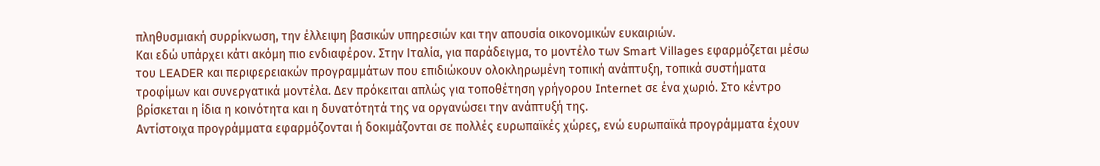πληθυσμιακή συρρίκνωση, την έλλειψη βασικών υπηρεσιών και την απουσία οικονομικών ευκαιριών.
Και εδώ υπάρχει κάτι ακόμη πιο ενδιαφέρον. Στην Ιταλία, για παράδειγμα, το μοντέλο των Smart Villages εφαρμόζεται μέσω του LEADER και περιφερειακών προγραμμάτων που επιδιώκουν ολοκληρωμένη τοπική ανάπτυξη, τοπικά συστήματα τροφίμων και συνεργατικά μοντέλα. Δεν πρόκειται απλώς για τοποθέτηση γρήγορου Internet σε ένα χωριό. Στο κέντρο βρίσκεται η ίδια η κοινότητα και η δυνατότητά της να οργανώσει την ανάπτυξή της.
Αντίστοιχα προγράμματα εφαρμόζονται ή δοκιμάζονται σε πολλές ευρωπαϊκές χώρες, ενώ ευρωπαϊκά προγράμματα έχουν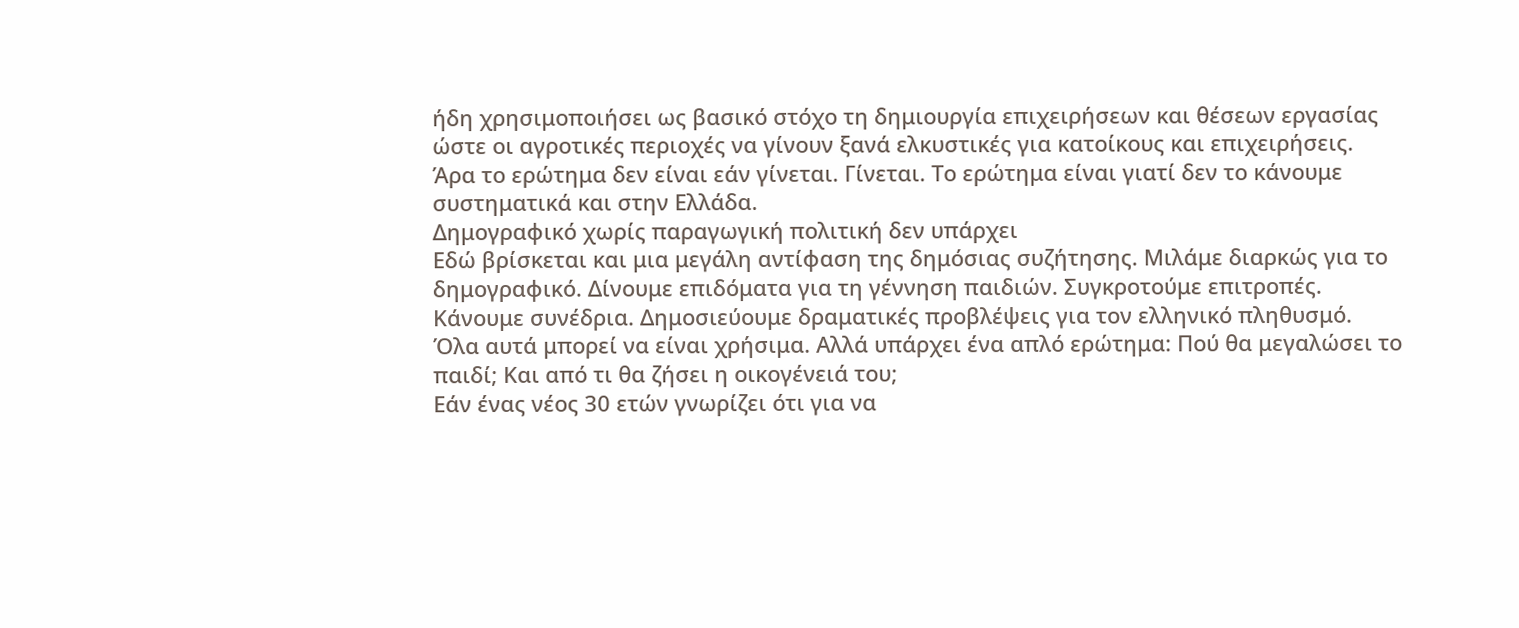ήδη χρησιμοποιήσει ως βασικό στόχο τη δημιουργία επιχειρήσεων και θέσεων εργασίας ώστε οι αγροτικές περιοχές να γίνουν ξανά ελκυστικές για κατοίκους και επιχειρήσεις.
Άρα το ερώτημα δεν είναι εάν γίνεται. Γίνεται. Το ερώτημα είναι γιατί δεν το κάνουμε συστηματικά και στην Ελλάδα.
Δημογραφικό χωρίς παραγωγική πολιτική δεν υπάρχει
Εδώ βρίσκεται και μια μεγάλη αντίφαση της δημόσιας συζήτησης. Μιλάμε διαρκώς για το δημογραφικό. Δίνουμε επιδόματα για τη γέννηση παιδιών. Συγκροτούμε επιτροπές. Κάνουμε συνέδρια. Δημοσιεύουμε δραματικές προβλέψεις για τον ελληνικό πληθυσμό.
Όλα αυτά μπορεί να είναι χρήσιμα. Αλλά υπάρχει ένα απλό ερώτημα: Πού θα μεγαλώσει το παιδί; Και από τι θα ζήσει η οικογένειά του;
Εάν ένας νέος 30 ετών γνωρίζει ότι για να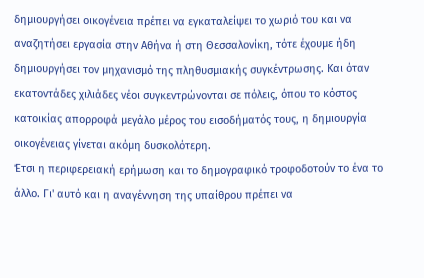δημιουργήσει οικογένεια πρέπει να εγκαταλείψει το χωριό του και να αναζητήσει εργασία στην Αθήνα ή στη Θεσσαλονίκη, τότε έχουμε ήδη δημιουργήσει τον μηχανισμό της πληθυσμιακής συγκέντρωσης. Και όταν εκατοντάδες χιλιάδες νέοι συγκεντρώνονται σε πόλεις, όπου το κόστος κατοικίας απορροφά μεγάλο μέρος του εισοδήματός τους, η δημιουργία οικογένειας γίνεται ακόμη δυσκολότερη.
Έτσι η περιφερειακή ερήμωση και το δημογραφικό τροφοδοτούν το ένα το άλλο. Γι' αυτό και η αναγέννηση της υπαίθρου πρέπει να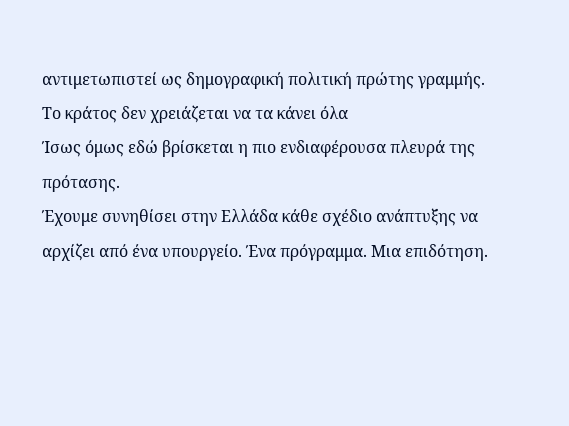αντιμετωπιστεί ως δημογραφική πολιτική πρώτης γραμμής.
Το κράτος δεν χρειάζεται να τα κάνει όλα
Ίσως όμως εδώ βρίσκεται η πιο ενδιαφέρουσα πλευρά της πρότασης.
Έχουμε συνηθίσει στην Ελλάδα κάθε σχέδιο ανάπτυξης να αρχίζει από ένα υπουργείο. Ένα πρόγραμμα. Μια επιδότηση.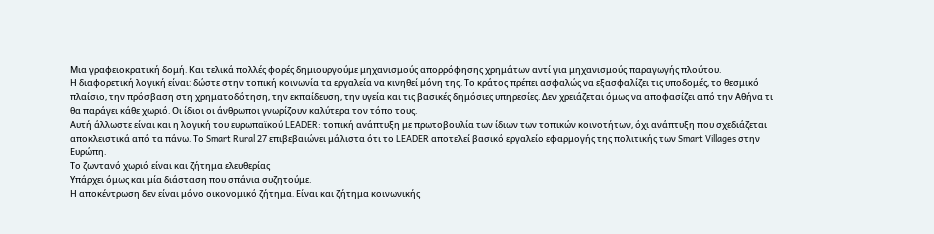Μια γραφειοκρατική δομή. Και τελικά πολλές φορές δημιουργούμε μηχανισμούς απορρόφησης χρημάτων αντί για μηχανισμούς παραγωγής πλούτου.
Η διαφορετική λογική είναι: δώστε στην τοπική κοινωνία τα εργαλεία να κινηθεί μόνη της. Το κράτος πρέπει ασφαλώς να εξασφαλίζει τις υποδομές, το θεσμικό πλαίσιο, την πρόσβαση στη χρηματοδότηση, την εκπαίδευση, την υγεία και τις βασικές δημόσιες υπηρεσίες. Δεν χρειάζεται όμως να αποφασίζει από την Αθήνα τι θα παράγει κάθε χωριό. Οι ίδιοι οι άνθρωποι γνωρίζουν καλύτερα τον τόπο τους.
Αυτή άλλωστε είναι και η λογική του ευρωπαϊκού LEADER: τοπική ανάπτυξη με πρωτοβουλία των ίδιων των τοπικών κοινοτήτων, όχι ανάπτυξη που σχεδιάζεται αποκλειστικά από τα πάνω. Το Smart Rural 27 επιβεβαιώνει μάλιστα ότι το LEADER αποτελεί βασικό εργαλείο εφαρμογής της πολιτικής των Smart Villages στην Ευρώπη.
Το ζωντανό χωριό είναι και ζήτημα ελευθερίας
Υπάρχει όμως και μία διάσταση που σπάνια συζητούμε.
Η αποκέντρωση δεν είναι μόνο οικονομικό ζήτημα. Είναι και ζήτημα κοινωνικής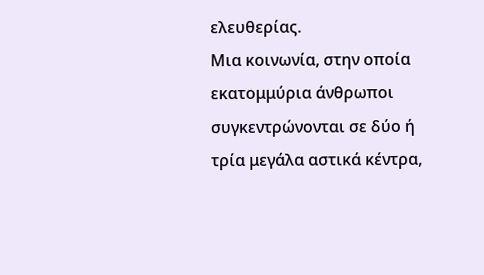ελευθερίας.
Μια κοινωνία, στην οποία εκατομμύρια άνθρωποι συγκεντρώνονται σε δύο ή τρία μεγάλα αστικά κέντρα,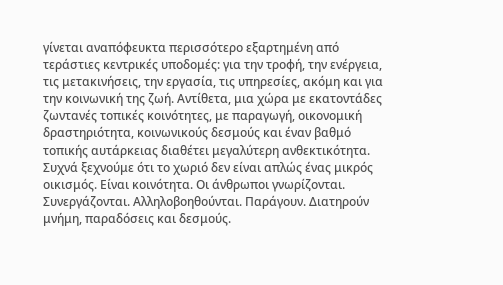γίνεται αναπόφευκτα περισσότερο εξαρτημένη από τεράστιες κεντρικές υποδομές: για την τροφή, την ενέργεια, τις μετακινήσεις, την εργασία, τις υπηρεσίες, ακόμη και για την κοινωνική της ζωή. Αντίθετα, μια χώρα με εκατοντάδες ζωντανές τοπικές κοινότητες, με παραγωγή, οικονομική δραστηριότητα, κοινωνικούς δεσμούς και έναν βαθμό τοπικής αυτάρκειας διαθέτει μεγαλύτερη ανθεκτικότητα.
Συχνά ξεχνούμε ότι το χωριό δεν είναι απλώς ένας μικρός οικισμός. Είναι κοινότητα. Οι άνθρωποι γνωρίζονται. Συνεργάζονται. Αλληλοβοηθούνται. Παράγουν. Διατηρούν μνήμη, παραδόσεις και δεσμούς.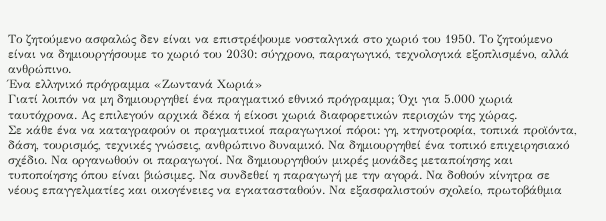Το ζητούμενο ασφαλώς δεν είναι να επιστρέψουμε νοσταλγικά στο χωριό του 1950. Το ζητούμενο είναι να δημιουργήσουμε το χωριό του 2030: σύγχρονο, παραγωγικό, τεχνολογικά εξοπλισμένο, αλλά ανθρώπινο.
Ένα ελληνικό πρόγραμμα «Ζωντανά Χωριά»
Γιατί λοιπόν να μη δημιουργηθεί ένα πραγματικό εθνικό πρόγραμμα; Όχι για 5.000 χωριά ταυτόχρονα. Ας επιλεγούν αρχικά δέκα ή είκοσι χωριά διαφορετικών περιοχών της χώρας.
Σε κάθε ένα να καταγραφούν οι πραγματικοί παραγωγικοί πόροι: γη, κτηνοτροφία, τοπικά προϊόντα, δάση, τουρισμός, τεχνικές γνώσεις, ανθρώπινο δυναμικό. Να δημιουργηθεί ένα τοπικό επιχειρησιακό σχέδιο. Να οργανωθούν οι παραγωγοί. Να δημιουργηθούν μικρές μονάδες μεταποίησης και τυποποίησης όπου είναι βιώσιμες. Να συνδεθεί η παραγωγή με την αγορά. Να δοθούν κίνητρα σε νέους επαγγελματίες και οικογένειες να εγκατασταθούν. Να εξασφαλιστούν σχολείο, πρωτοβάθμια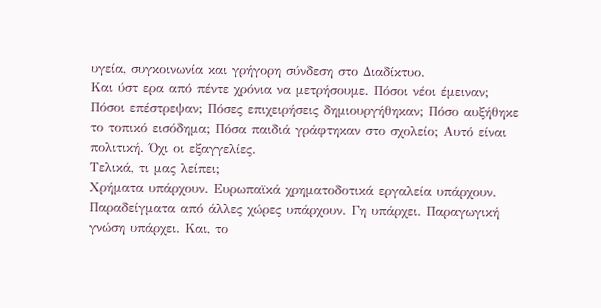υγεία, συγκοινωνία και γρήγορη σύνδεση στο Διαδίκτυο.
Και ύστ ερα από πέντε χρόνια να μετρήσουμε. Πόσοι νέοι έμειναν; Πόσοι επέστρεψαν; Πόσες επιχειρήσεις δημιουργήθηκαν; Πόσο αυξήθηκε το τοπικό εισόδημα; Πόσα παιδιά γράφτηκαν στο σχολείο; Αυτό είναι πολιτική. Όχι οι εξαγγελίες.
Τελικά, τι μας λείπει;
Χρήματα υπάρχουν. Ευρωπαϊκά χρηματοδοτικά εργαλεία υπάρχουν. Παραδείγματα από άλλες χώρες υπάρχουν. Γη υπάρχει. Παραγωγική γνώση υπάρχει. Και, το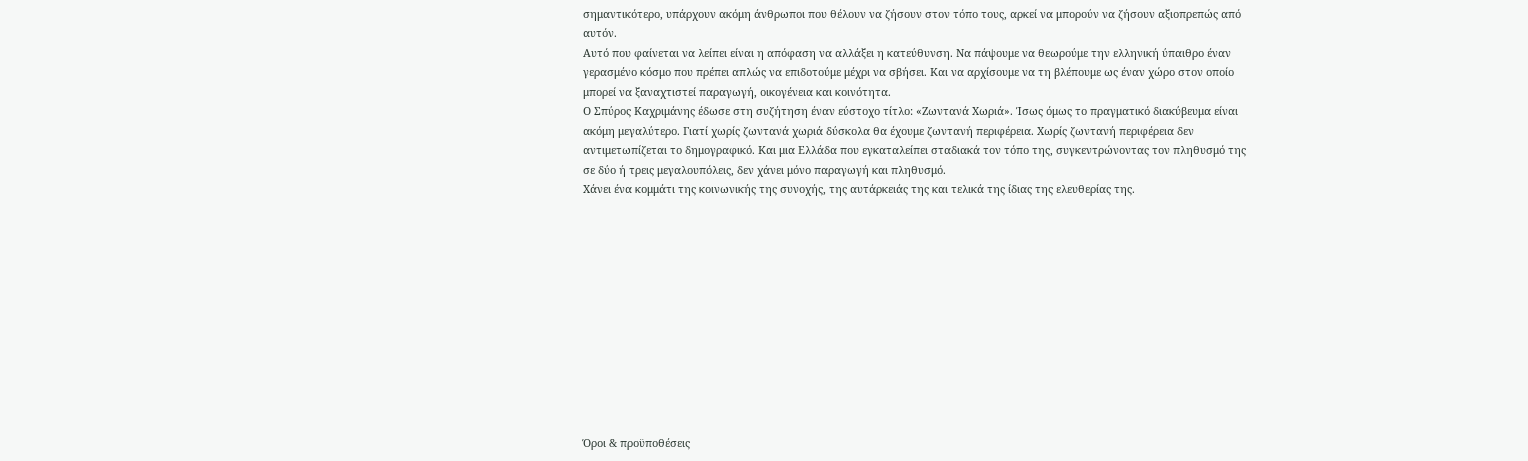σημαντικότερο, υπάρχουν ακόμη άνθρωποι που θέλουν να ζήσουν στον τόπο τους, αρκεί να μπορούν να ζήσουν αξιοπρεπώς από αυτόν.
Αυτό που φαίνεται να λείπει είναι η απόφαση να αλλάξει η κατεύθυνση. Να πάψουμε να θεωρούμε την ελληνική ύπαιθρο έναν γερασμένο κόσμο που πρέπει απλώς να επιδοτούμε μέχρι να σβήσει. Και να αρχίσουμε να τη βλέπουμε ως έναν χώρο στον οποίο μπορεί να ξαναχτιστεί παραγωγή, οικογένεια και κοινότητα.
Ο Σπύρος Καχριμάνης έδωσε στη συζήτηση έναν εύστοχο τίτλο: «Ζωντανά Χωριά». Ίσως όμως το πραγματικό διακύβευμα είναι ακόμη μεγαλύτερο. Γιατί χωρίς ζωντανά χωριά δύσκολα θα έχουμε ζωντανή περιφέρεια. Χωρίς ζωντανή περιφέρεια δεν αντιμετωπίζεται το δημογραφικό. Και μια Ελλάδα που εγκαταλείπει σταδιακά τον τόπο της, συγκεντρώνοντας τον πληθυσμό της σε δύο ή τρεις μεγαλουπόλεις, δεν χάνει μόνο παραγωγή και πληθυσμό.
Χάνει ένα κομμάτι της κοινωνικής της συνοχής, της αυτάρκειάς της και τελικά της ίδιας της ελευθερίας της.












Όροι & προϋποθέσεις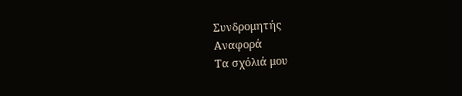Συνδρομητής
Αναφορά
Τα σχόλιά μου